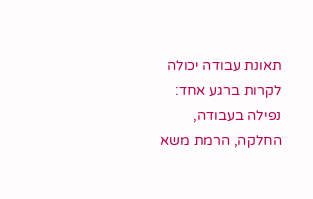תאונת עבודה יכולה לקרות ברגע אחד: נפילה בעבודה, החלקה, הרמת משא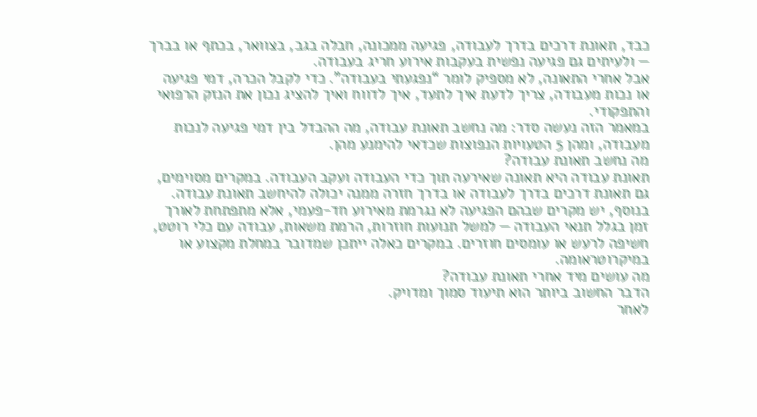כבד, תאונת דרכים בדרך לעבודה, פגיעה ממכונה, חבלה בגב, בצוואר, בכתף או בברך — ולעיתים גם פגיעה נפשית בעקבות אירוע חריג בעבודה.
אבל אחרי התאונה, לא מספיק לומר “נפגעתי בעבודה”. כדי לקבל הכרה, דמי פגיעה או נכות מעבודה, צריך לדעת איך לתעד, איך לדווח ואיך להציג נכון את הנזק הרפואי והתפקודי.
במאמר הזה נעשה סדר: מה נחשב תאונת עבודה, מה ההבדל בין דמי פגיעה לנכות מעבודה, ומהן 5 הטעויות הנפוצות שכדאי להימנע מהן.
מה נחשב תאונת עבודה?
תאונת עבודה היא תאונה שאירעה תוך כדי העבודה ועקב העבודה. במקרים מסוימים, גם תאונת דרכים בדרך לעבודה או בדרך חזרה ממנה יכולה להיחשב תאונת עבודה.
בנוסף, יש מקרים שבהם הפגיעה לא נגרמת מאירוע חד-פעמי, אלא מתפתחת לאורך זמן בגלל תנאי העבודה — למשל תנועות חוזרות, הרמת משאות, עבודה עם כלי רוטט, חשיפה לרעש או עומסים חוזרים. במקרים כאלה ייתכן שמדובר במחלת מקצוע או במיקרוטראומה.
מה עושים מיד אחרי תאונת עבודה?
הדבר החשוב ביותר הוא תיעוד סמוך ומדויק.
לאחר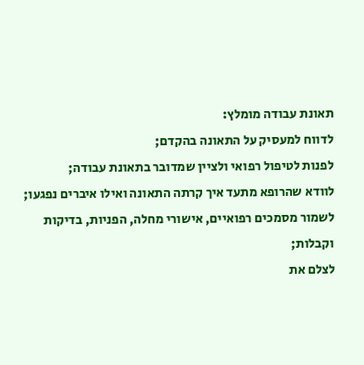תאונת עבודה מומלץ:
לדווח למעסיק על התאונה בהקדם;
לפנות לטיפול רפואי ולציין שמדובר בתאונת עבודה;
לוודא שהרופא מתעד איך קרתה התאונה ואילו איברים נפגעו;
לשמור מסמכים רפואיים, אישורי מחלה, הפניות, בדיקות וקבלות;
לצלם את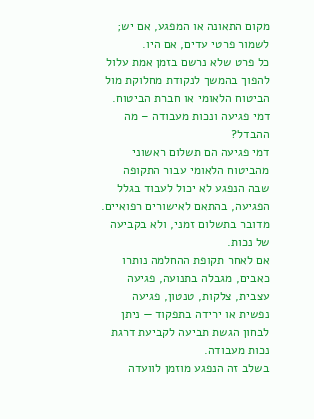מקום התאונה או המפגע, אם יש;
לשמור פרטי עדים, אם היו.
כל פרט שלא נרשם בזמן אמת עלול להפוך בהמשך לנקודת מחלוקת מול הביטוח הלאומי או חברת הביטוח.
דמי פגיעה ונכות מעבודה – מה ההבדל?
דמי פגיעה הם תשלום ראשוני מהביטוח הלאומי עבור התקופה שבה הנפגע לא יכול לעבוד בגלל הפגיעה, בהתאם לאישורים רפואיים. מדובר בתשלום זמני, ולא בקביעה של נכות.
אם לאחר תקופת ההחלמה נותרו כאבים, מגבלה בתנועה, פגיעה עצבית, צלקות, טנטון, פגיעה נפשית או ירידה בתפקוד — ניתן לבחון הגשת תביעה לקביעת דרגת נכות מעבודה.
בשלב זה הנפגע מוזמן לוועדה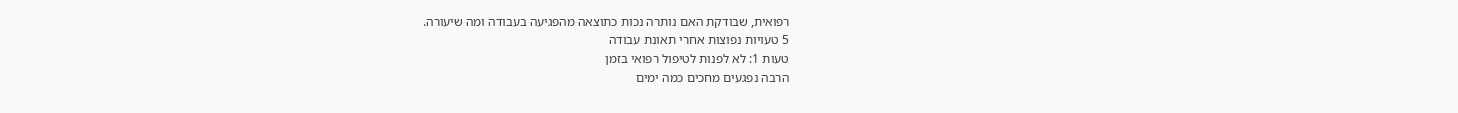רפואית, שבודקת האם נותרה נכות כתוצאה מהפגיעה בעבודה ומה שיעורה.
5 טעויות נפוצות אחרי תאונת עבודה
טעות 1: לא לפנות לטיפול רפואי בזמן
הרבה נפגעים מחכים כמה ימים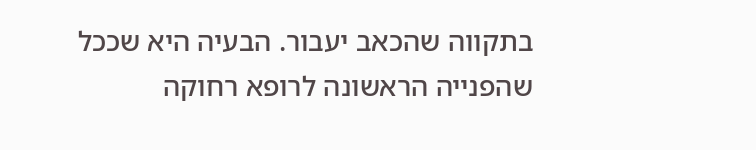בתקווה שהכאב יעבור. הבעיה היא שככל שהפנייה הראשונה לרופא רחוקה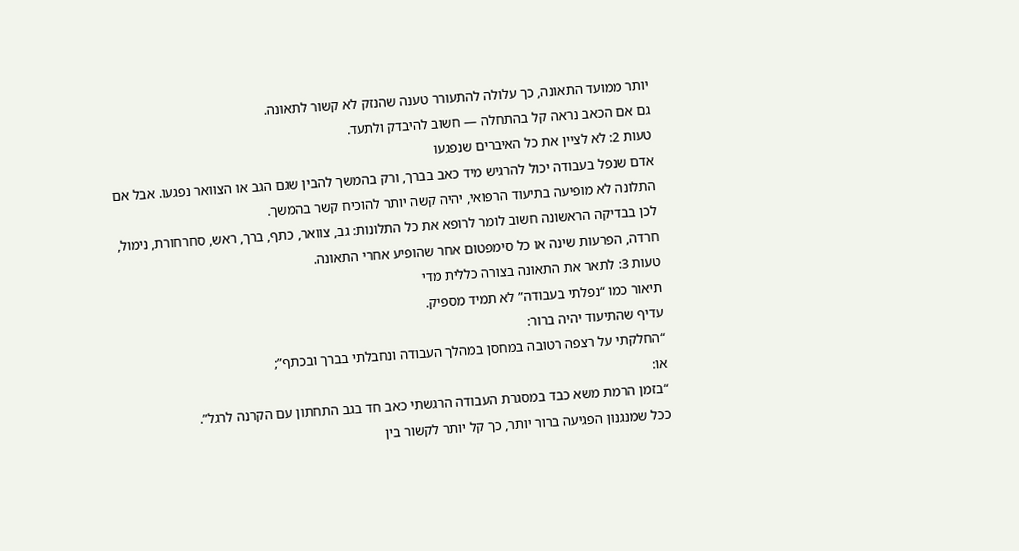יותר ממועד התאונה, כך עלולה להתעורר טענה שהנזק לא קשור לתאונה.
גם אם הכאב נראה קל בהתחלה — חשוב להיבדק ולתעד.
טעות 2: לא לציין את כל האיברים שנפגעו
אדם שנפל בעבודה יכול להרגיש מיד כאב בברך, ורק בהמשך להבין שגם הגב או הצוואר נפגעו. אבל אם התלונה לא מופיעה בתיעוד הרפואי, יהיה קשה יותר להוכיח קשר בהמשך.
לכן בבדיקה הראשונה חשוב לומר לרופא את כל התלונות: גב, צוואר, כתף, ברך, ראש, סחרחורת, נימול, חרדה, הפרעות שינה או כל סימפטום אחר שהופיע אחרי התאונה.
טעות 3: לתאר את התאונה בצורה כללית מדי
תיאור כמו “נפלתי בעבודה” לא תמיד מספיק.
עדיף שהתיעוד יהיה ברור:
“החלקתי על רצפה רטובה במחסן במהלך העבודה ונחבלתי בברך ובכתף”;
או:
“בזמן הרמת משא כבד במסגרת העבודה הרגשתי כאב חד בגב התחתון עם הקרנה לרגל”.
ככל שמנגנון הפגיעה ברור יותר, כך קל יותר לקשור בין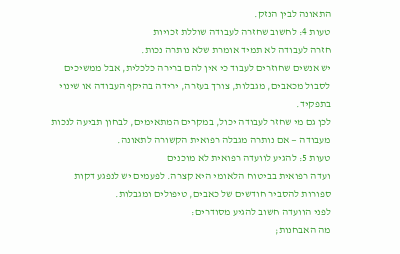התאונה לבין הנזק.
טעות 4: לחשוב שחזרה לעבודה שוללת זכויות
חזרה לעבודה לא תמיד אומרת שלא נותרה נכות.
יש אנשים שחוזרים לעבוד כי אין להם ברירה כלכלית, אבל ממשיכים לסבול מכאבים, מגבלות, צורך בעזרה, ירידה בהיקף העבודה או שינוי בתפקיד.
לכן גם מי שחזר לעבודה יכול, במקרים המתאימים, לבחון תביעה לנכות מעבודה — אם נותרה מגבלה רפואית הקשורה לתאונה.
טעות 5: להגיע לוועדה רפואית לא מוכנים
ועדה רפואית בביטוח הלאומי היא קצרה. לפעמים יש לנפגע דקות ספורות להסביר חודשים של כאבים, טיפולים ומגבלות.
לפני הוועדה חשוב להגיע מסודרים:
מה האבחנות;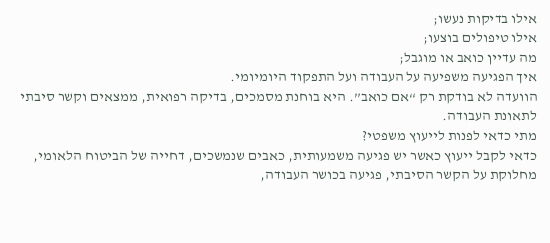אילו בדיקות נעשו;
אילו טיפולים בוצעו;
מה עדיין כואב או מוגבל;
איך הפגיעה משפיעה על העבודה ועל התפקוד היומיומי.
הוועדה לא בודקת רק “אם כואב”. היא בוחנת מסמכים, בדיקה רפואית, ממצאים וקשר סיבתי לתאונת העבודה.
מתי כדאי לפנות לייעוץ משפטי?
כדאי לקבל ייעוץ כאשר יש פגיעה משמעותית, כאבים שנמשכים, דחייה של הביטוח הלאומי, מחלוקת על הקשר הסיבתי, פגיעה בכושר העבודה,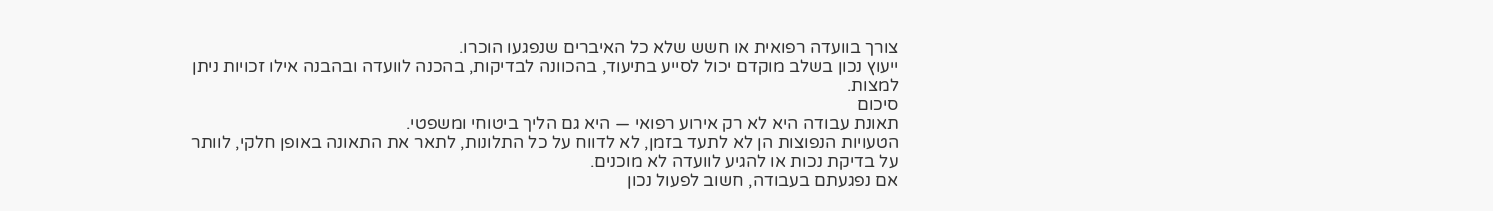צורך בוועדה רפואית או חשש שלא כל האיברים שנפגעו הוכרו.
ייעוץ נכון בשלב מוקדם יכול לסייע בתיעוד, בהכוונה לבדיקות, בהכנה לוועדה ובהבנה אילו זכויות ניתן למצות.
סיכום
תאונת עבודה היא לא רק אירוע רפואי — היא גם הליך ביטוחי ומשפטי.
הטעויות הנפוצות הן לא לתעד בזמן, לא לדווח על כל התלונות, לתאר את התאונה באופן חלקי, לוותר על בדיקת נכות או להגיע לוועדה לא מוכנים.
אם נפגעתם בעבודה, חשוב לפעול נכון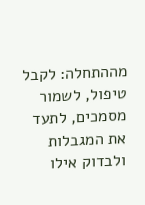מההתחלה: לקבל טיפול, לשמור מסמכים, לתעד את המגבלות ולבדוק אילו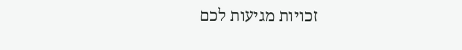זכויות מגיעות לכם